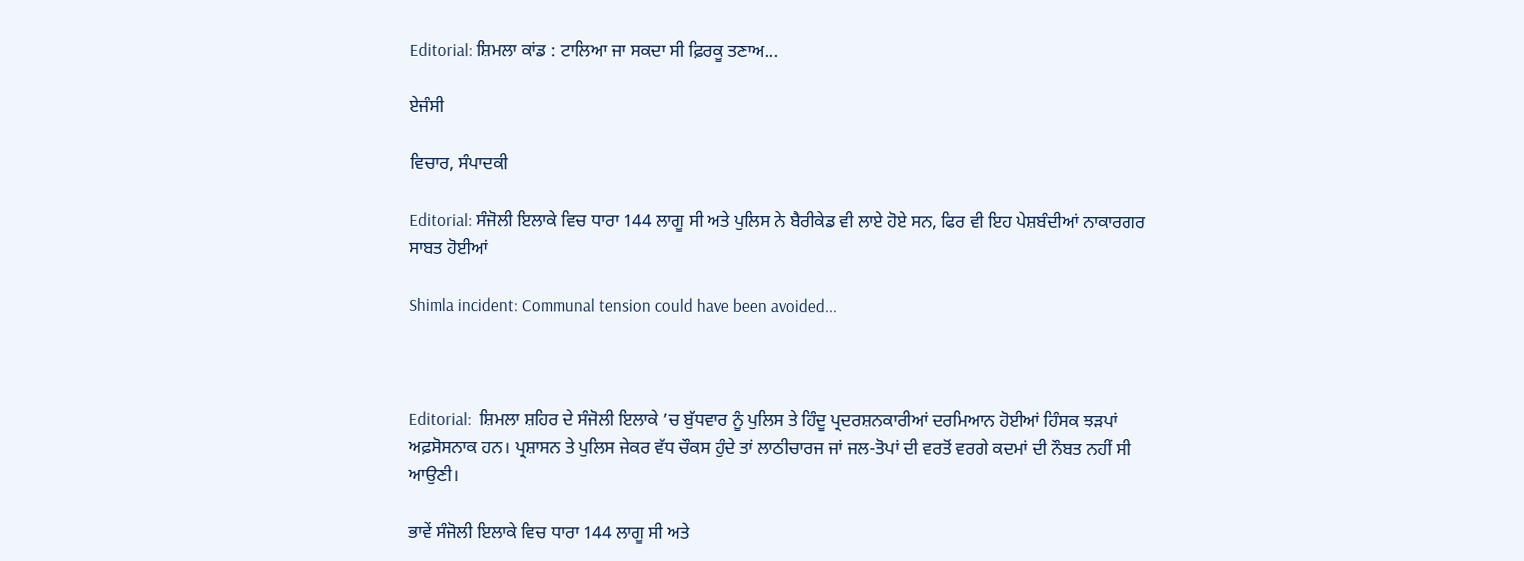Editorial: ਸ਼ਿਮਲਾ ਕਾਂਡ : ਟਾਲਿਆ ਜਾ ਸਕਦਾ ਸੀ ਫ਼ਿਰਕੂ ਤਣਾਅ...

ਏਜੰਸੀ

ਵਿਚਾਰ, ਸੰਪਾਦਕੀ

Editorial: ਸੰਜੋਲੀ ਇਲਾਕੇ ਵਿਚ ਧਾਰਾ 144 ਲਾਗੂ ਸੀ ਅਤੇ ਪੁਲਿਸ ਨੇ ਬੈਰੀਕੇਡ ਵੀ ਲਾਏ ਹੋਏ ਸਨ, ਫਿਰ ਵੀ ਇਹ ਪੇਸ਼ਬੰਦੀਆਂ ਨਾਕਾਰਗਰ ਸਾਬਤ ਹੋਈਆਂ

Shimla incident: Communal tension could have been avoided...



Editorial:  ਸ਼ਿਮਲਾ ਸ਼ਹਿਰ ਦੇ ਸੰਜੋਲੀ ਇਲਾਕੇ ’ਚ ਬੁੱਧਵਾਰ ਨੂੰ ਪੁਲਿਸ ਤੇ ਹਿੰਦੂ ਪ੍ਰਦਰਸ਼ਨਕਾਰੀਆਂ ਦਰਮਿਆਨ ਹੋਈਆਂ ਹਿੰਸਕ ਝੜਪਾਂ ਅਫ਼ਸੋਸਨਾਕ ਹਨ। ਪ੍ਰਸ਼ਾਸਨ ਤੇ ਪੁਲਿਸ ਜੇਕਰ ਵੱਧ ਚੌਕਸ ਹੁੰਦੇ ਤਾਂ ਲਾਠੀਚਾਰਜ ਜਾਂ ਜਲ-ਤੋਪਾਂ ਦੀ ਵਰਤੋਂ ਵਰਗੇ ਕਦਮਾਂ ਦੀ ਨੌਬਤ ਨਹੀਂ ਸੀ ਆਉਣੀ।

ਭਾਵੇਂ ਸੰਜੋਲੀ ਇਲਾਕੇ ਵਿਚ ਧਾਰਾ 144 ਲਾਗੂ ਸੀ ਅਤੇ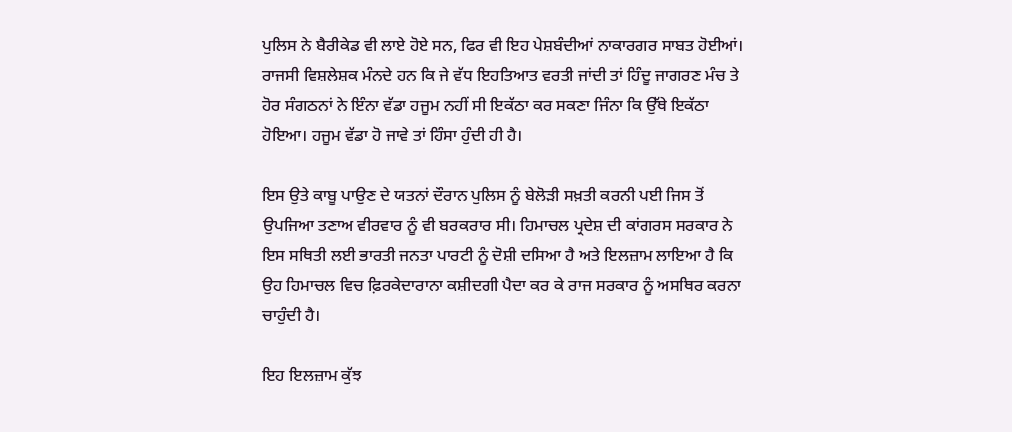ਪੁਲਿਸ ਨੇ ਬੈਰੀਕੇਡ ਵੀ ਲਾਏ ਹੋਏ ਸਨ, ਫਿਰ ਵੀ ਇਹ ਪੇਸ਼ਬੰਦੀਆਂ ਨਾਕਾਰਗਰ ਸਾਬਤ ਹੋਈਆਂ। ਰਾਜਸੀ ਵਿਸ਼ਲੇਸ਼ਕ ਮੰਨਦੇ ਹਨ ਕਿ ਜੇ ਵੱਧ ਇਹਤਿਆਤ ਵਰਤੀ ਜਾਂਦੀ ਤਾਂ ਹਿੰਦੂ ਜਾਗਰਣ ਮੰਚ ਤੇ ਹੋਰ ਸੰਗਠਨਾਂ ਨੇ ਇੰਨਾ ਵੱਡਾ ਹਜੂਮ ਨਹੀਂ ਸੀ ਇਕੱਠਾ ਕਰ ਸਕਣਾ ਜਿੰਨਾ ਕਿ ਉੱਥੇ ਇਕੱਠਾ ਹੋਇਆ। ਹਜੂਮ ਵੱਡਾ ਹੋ ਜਾਵੇ ਤਾਂ ਹਿੰਸਾ ਹੁੰਦੀ ਹੀ ਹੈ।

ਇਸ ਉਤੇ ਕਾਬੂ ਪਾਉਣ ਦੇ ਯਤਨਾਂ ਦੌਰਾਨ ਪੁਲਿਸ ਨੂੰ ਬੇਲੋੜੀ ਸਖ਼ਤੀ ਕਰਨੀ ਪਈ ਜਿਸ ਤੋਂ ਉਪਜਿਆ ਤਣਾਅ ਵੀਰਵਾਰ ਨੂੰ ਵੀ ਬਰਕਰਾਰ ਸੀ। ਹਿਮਾਚਲ ਪ੍ਰਦੇਸ਼ ਦੀ ਕਾਂਗਰਸ ਸਰਕਾਰ ਨੇ ਇਸ ਸਥਿਤੀ ਲਈ ਭਾਰਤੀ ਜਨਤਾ ਪਾਰਟੀ ਨੂੰ ਦੋਸ਼ੀ ਦਸਿਆ ਹੈ ਅਤੇ ਇਲਜ਼ਾਮ ਲਾਇਆ ਹੈ ਕਿ ਉਹ ਹਿਮਾਚਲ ਵਿਚ ਫ਼ਿਰਕੇਦਾਰਾਨਾ ਕਸ਼ੀਦਗੀ ਪੈਦਾ ਕਰ ਕੇ ਰਾਜ ਸਰਕਾਰ ਨੂੰ ਅਸਥਿਰ ਕਰਨਾ ਚਾਹੁੰਦੀ ਹੈ।

ਇਹ ਇਲਜ਼ਾਮ ਕੁੱਝ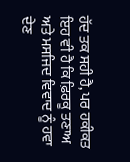ਹੱਦ ਤਕ ਸਹੀ ਹੈ, ਪਰ ਹਕੀਕਤ ਇਹ ਵੀ ਹੈ ਕਿ ਫ਼ਿਰਕੂ ਤਣਾਅ ਅਤੇ ਮਸਜਿਦ ਵਿਵਾਦ ਨੂੰ ਹਵਾ ਦੇਣ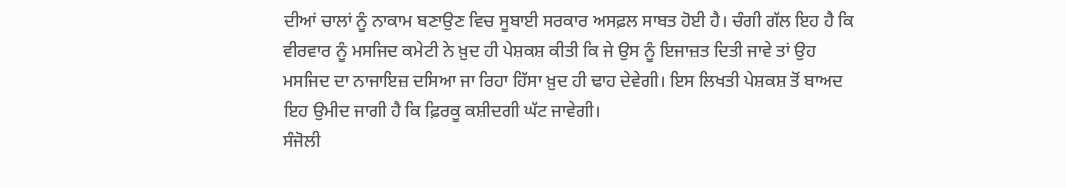ਦੀਆਂ ਚਾਲਾਂ ਨੂੰ ਨਾਕਾਮ ਬਣਾਉਣ ਵਿਚ ਸੂਬਾਈ ਸਰਕਾਰ ਅਸਫ਼ਲ ਸਾਬਤ ਹੋਈ ਹੈ। ਚੰਗੀ ਗੱਲ ਇਹ ਹੈ ਕਿ ਵੀਰਵਾਰ ਨੂੰ ਮਸਜਿਦ ਕਮੇਟੀ ਨੇ ਖ਼ੁਦ ਹੀ ਪੇਸ਼ਕਸ਼ ਕੀਤੀ ਕਿ ਜੇ ਉਸ ਨੂੰ ਇਜਾਜ਼ਤ ਦਿਤੀ ਜਾਵੇ ਤਾਂ ਉਹ ਮਸਜਿਦ ਦਾ ਨਾਜਾਇਜ਼ ਦਸਿਆ ਜਾ ਰਿਹਾ ਹਿੱਸਾ ਖ਼ੁਦ ਹੀ ਢਾਹ ਦੇਵੇਗੀ। ਇਸ ਲਿਖਤੀ ਪੇਸ਼ਕਸ਼ ਤੋਂ ਬਾਅਦ ਇਹ ਉਮੀਦ ਜਾਗੀ ਹੈ ਕਿ ਫ਼ਿਰਕੂ ਕਸ਼ੀਦਗੀ ਘੱਟ ਜਾਵੇਗੀ।
ਸੰਜੋਲੀ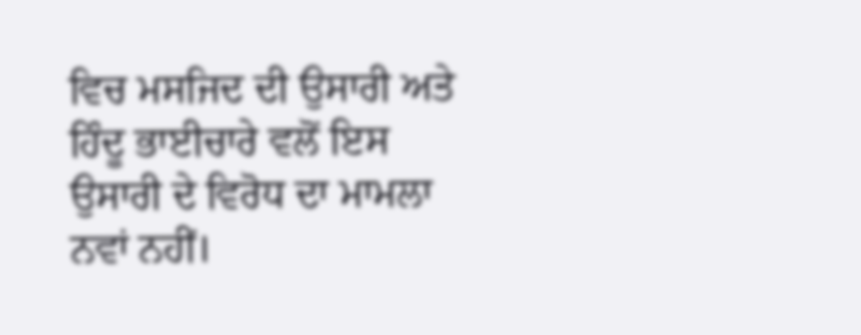ਵਿਚ ਮਸਜਿਦ ਦੀ ਉਸਾਰੀ ਅਤੇ ਹਿੰਦੂ ਭਾਈਚਾਰੇ ਵਲੋਂ ਇਸ ਉਸਾਰੀ ਦੇ ਵਿਰੋਧ ਦਾ ਮਾਮਲਾ ਨਵਾਂ ਨਹੀਂ।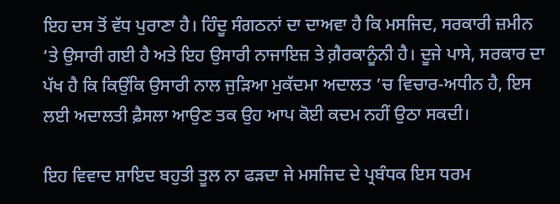ਇਹ ਦਸ ਤੋਂ ਵੱਧ ਪੁਰਾਣਾ ਹੈ। ਹਿੰਦੂ ਸੰਗਠਨਾਂ ਦਾ ਦਾਅਵਾ ਹੈ ਕਿ ਮਸਜਿਦ, ਸਰਕਾਰੀ ਜ਼ਮੀਨ ’ਤੇ ਉਸਾਰੀ ਗਈ ਹੈ ਅਤੇ ਇਹ ਉਸਾਰੀ ਨਾਜਾਇਜ਼ ਤੇ ਗ਼ੈਰਕਾਨੂੰਨੀ ਹੈ। ਦੂਜੇ ਪਾਸੇ, ਸਰਕਾਰ ਦਾ ਪੱਖ ਹੈ ਕਿ ਕਿਉਂਕਿ ਉਸਾਰੀ ਨਾਲ ਜੁੜਿਆ ਮੁਕੱਦਮਾ ਅਦਾਲਤ ’ਚ ਵਿਚਾਰ-ਅਧੀਨ ਹੈ, ਇਸ ਲਈ ਅਦਾਲਤੀ ਫ਼ੈਸਲਾ ਆਉਣ ਤਕ ਉਹ ਆਪ ਕੋਈ ਕਦਮ ਨਹੀਂ ਉਠਾ ਸਕਦੀ।

ਇਹ ਵਿਵਾਦ ਸ਼ਾਇਦ ਬਹੁਤੀ ਤੂਲ ਨਾ ਫੜਦਾ ਜੇ ਮਸਜਿਦ ਦੇ ਪ੍ਰਬੰਧਕ ਇਸ ਧਰਮ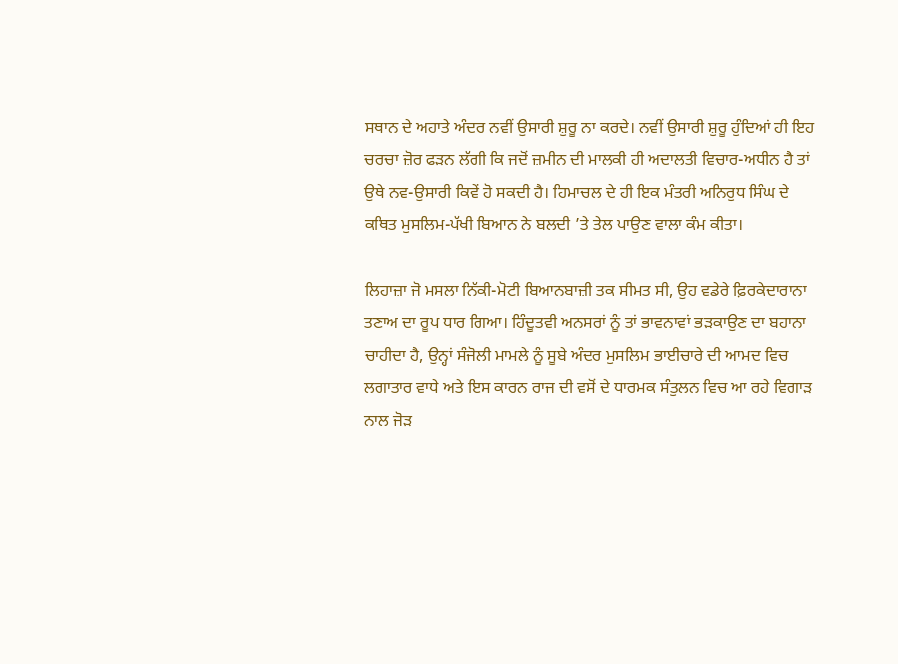ਸਥਾਨ ਦੇ ਅਹਾਤੇ ਅੰਦਰ ਨਵੀਂ ਉਸਾਰੀ ਸ਼ੁਰੂ ਨਾ ਕਰਦੇ। ਨਵੀਂ ਉਸਾਰੀ ਸ਼ੁਰੂ ਹੁੰਦਿਆਂ ਹੀ ਇਹ ਚਰਚਾ ਜ਼ੋਰ ਫੜਨ ਲੱਗੀ ਕਿ ਜਦੋਂ ਜ਼ਮੀਨ ਦੀ ਮਾਲਕੀ ਹੀ ਅਦਾਲਤੀ ਵਿਚਾਰ-ਅਧੀਨ ਹੈ ਤਾਂ ਉਥੇ ਨਵ-ਉਸਾਰੀ ਕਿਵੇਂ ਹੋ ਸਕਦੀ ਹੈ। ਹਿਮਾਚਲ ਦੇ ਹੀ ਇਕ ਮੰਤਰੀ ਅਨਿਰੁਧ ਸਿੰਘ ਦੇ ਕਥਿਤ ਮੁਸਲਿਮ-ਪੱਖੀ ਬਿਆਨ ਨੇ ਬਲਦੀ ’ਤੇ ਤੇਲ ਪਾਉਣ ਵਾਲਾ ਕੰਮ ਕੀਤਾ।

ਲਿਹਾਜ਼ਾ ਜੋ ਮਸਲਾ ਨਿੱਕੀ-ਮੋਟੀ ਬਿਆਨਬਾਜ਼ੀ ਤਕ ਸੀਮਤ ਸੀ, ਉਹ ਵਡੇਰੇ ਫ਼ਿਰਕੇਦਾਰਾਨਾ ਤਣਾਅ ਦਾ ਰੂਪ ਧਾਰ ਗਿਆ। ਹਿੰਦੂਤਵੀ ਅਨਸਰਾਂ ਨੂੰ ਤਾਂ ਭਾਵਨਾਵਾਂ ਭੜਕਾਉਣ ਦਾ ਬਹਾਨਾ ਚਾਹੀਦਾ ਹੈ, ਉਨ੍ਹਾਂ ਸੰਜੋਲੀ ਮਾਮਲੇ ਨੂੰ ਸੂਬੇ ਅੰਦਰ ਮੁਸਲਿਮ ਭਾਈਚਾਰੇ ਦੀ ਆਮਦ ਵਿਚ ਲਗਾਤਾਰ ਵਾਧੇ ਅਤੇ ਇਸ ਕਾਰਨ ਰਾਜ ਦੀ ਵਸੋਂ ਦੇ ਧਾਰਮਕ ਸੰਤੁਲਨ ਵਿਚ ਆ ਰਹੇ ਵਿਗਾੜ ਨਾਲ ਜੋੜ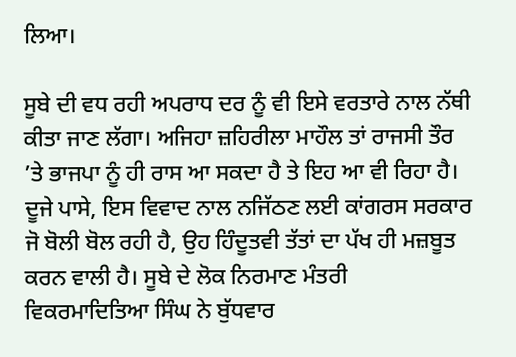ਲਿਆ।

ਸੂਬੇ ਦੀ ਵਧ ਰਹੀ ਅਪਰਾਧ ਦਰ ਨੂੰ ਵੀ ਇਸੇ ਵਰਤਾਰੇ ਨਾਲ ਨੱਥੀ ਕੀਤਾ ਜਾਣ ਲੱਗਾ। ਅਜਿਹਾ ਜ਼ਹਿਰੀਲਾ ਮਾਹੌਲ ਤਾਂ ਰਾਜਸੀ ਤੌਰ ’ਤੇ ਭਾਜਪਾ ਨੂੰ ਹੀ ਰਾਸ ਆ ਸਕਦਾ ਹੈ ਤੇ ਇਹ ਆ ਵੀ ਰਿਹਾ ਹੈ। ਦੂਜੇ ਪਾਸੇ, ਇਸ ਵਿਵਾਦ ਨਾਲ ਨਜਿੱਠਣ ਲਈ ਕਾਂਗਰਸ ਸਰਕਾਰ ਜੋ ਬੋਲੀ ਬੋਲ ਰਹੀ ਹੈ, ਉਹ ਹਿੰਦੂਤਵੀ ਤੱਤਾਂ ਦਾ ਪੱਖ ਹੀ ਮਜ਼ਬੂਤ ਕਰਨ ਵਾਲੀ ਹੈ। ਸੂਬੇ ਦੇ ਲੋਕ ਨਿਰਮਾਣ ਮੰਤਰੀ ਵਿਕਰਮਾਦਿਤਿਆ ਸਿੰਘ ਨੇ ਬੁੱਧਵਾਰ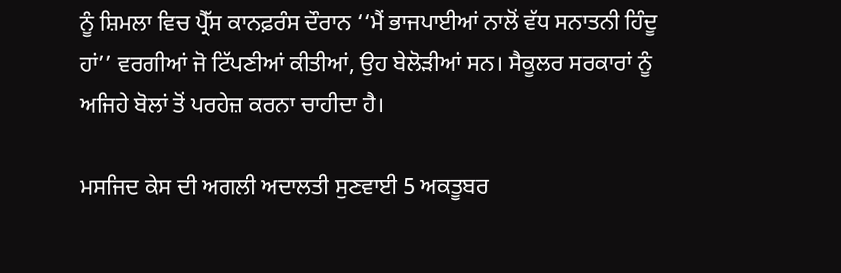ਨੂੰ ਸ਼ਿਮਲਾ ਵਿਚ ਪ੍ਰੈੱਸ ਕਾਨਫ਼ਰੰਸ ਦੌਰਾਨ ‘‘ਮੈਂ ਭਾਜਪਾਈਆਂ ਨਾਲੋਂ ਵੱਧ ਸਨਾਤਨੀ ਹਿੰਦੂ ਹਾਂ’’ ਵਰਗੀਆਂ ਜੋ ਟਿੱਪਣੀਆਂ ਕੀਤੀਆਂ, ਉਹ ਬੇਲੋੜੀਆਂ ਸਨ। ਸੈਕੂਲਰ ਸਰਕਾਰਾਂ ਨੂੰ ਅਜਿਹੇ ਬੋਲਾਂ ਤੋਂ ਪਰਹੇਜ਼ ਕਰਨਾ ਚਾਹੀਦਾ ਹੈ।

ਮਸਜਿਦ ਕੇਸ ਦੀ ਅਗਲੀ ਅਦਾਲਤੀ ਸੁਣਵਾਈ 5 ਅਕਤੂਬਰ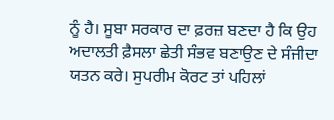ਨੂੰ ਹੈ। ਸੂਬਾ ਸਰਕਾਰ ਦਾ ਫ਼ਰਜ਼ ਬਣਦਾ ਹੈ ਕਿ ਉਹ ਅਦਾਲਤੀ ਫ਼ੈਸਲਾ ਛੇਤੀ ਸੰਭਵ ਬਣਾਉਣ ਦੇ ਸੰਜੀਦਾ ਯਤਨ ਕਰੇ। ਸੁਪਰੀਮ ਕੋਰਟ ਤਾਂ ਪਹਿਲਾਂ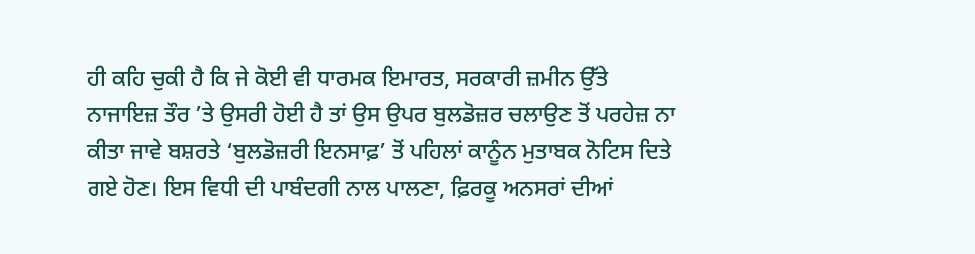ਹੀ ਕਹਿ ਚੁਕੀ ਹੈ ਕਿ ਜੇ ਕੋਈ ਵੀ ਧਾਰਮਕ ਇਮਾਰਤ, ਸਰਕਾਰੀ ਜ਼ਮੀਨ ਉੱਤੇ ਨਾਜਾਇਜ਼ ਤੌਰ ’ਤੇ ਉਸਰੀ ਹੋਈ ਹੈ ਤਾਂ ਉਸ ਉਪਰ ਬੁਲਡੋਜ਼ਰ ਚਲਾਉਣ ਤੋਂ ਪਰਹੇਜ਼ ਨਾ ਕੀਤਾ ਜਾਵੇ ਬਸ਼ਰਤੇ ‘ਬੁਲਡੋਜ਼ਰੀ ਇਨਸਾਫ਼’ ਤੋਂ ਪਹਿਲਾਂ ਕਾਨੂੰਨ ਮੁਤਾਬਕ ਨੋਟਿਸ ਦਿਤੇ ਗਏ ਹੋਣ। ਇਸ ਵਿਧੀ ਦੀ ਪਾਬੰਦਗੀ ਨਾਲ ਪਾਲਣਾ, ਫ਼ਿਰਕੂ ਅਨਸਰਾਂ ਦੀਆਂ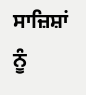ਸਾਜ਼ਿਸ਼ਾਂ ਨੂੰ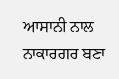ਆਸਾਨੀ ਨਾਲ ਨਾਕਾਰਗਰ ਬਣਾ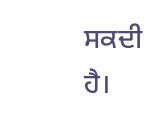ਸਕਦੀ ਹੈ।